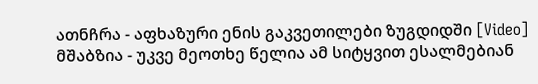ათნჩრა - აფხაზური ენის გაკვეთილები ზუგდიდში [Video]
მშაბზია - უკვე მეოთხე წელია ამ სიტყვით ესალმებიან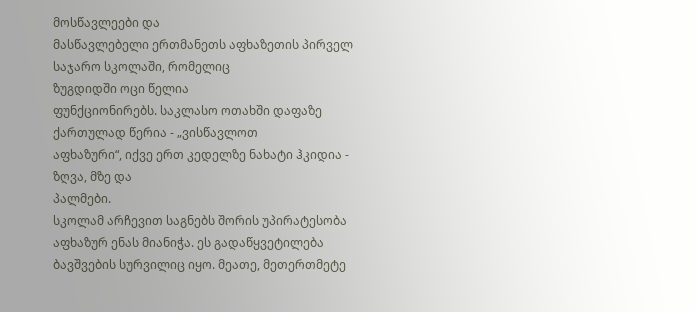მოსწავლეები და
მასწავლებელი ერთმანეთს აფხაზეთის პირველ საჯარო სკოლაში, რომელიც
ზუგდიდში ოცი წელია
ფუნქციონირებს. საკლასო ოთახში დაფაზე ქართულად წერია - „ვისწავლოთ
აფხაზური“, იქვე ერთ კედელზე ნახატი ჰკიდია - ზღვა, მზე და
პალმები.
სკოლამ არჩევით საგნებს შორის უპირატესობა აფხაზურ ენას მიანიჭა. ეს გადაწყვეტილება ბავშვების სურვილიც იყო. მეათე, მეთერთმეტე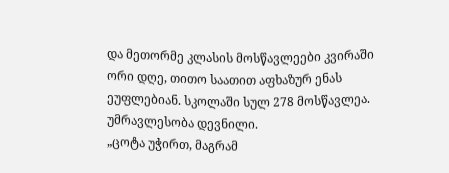და მეთორმე კლასის მოსწავლეები კვირაში ორი დღე, თითო საათით აფხაზურ ენას ეუფლებიან. სკოლაში სულ 278 მოსწავლეა. უმრავლესობა დევნილი.
„ცოტა უჭირთ, მაგრამ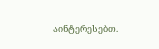აინტერესებთ.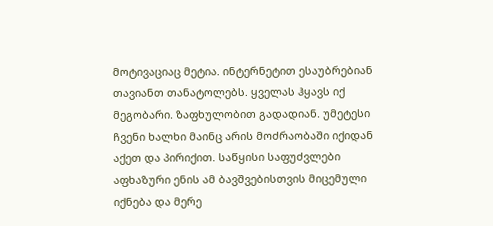მოტივაციაც მეტია. ინტერნეტით ესაუბრებიან თავიანთ თანატოლებს. ყველას ჰყავს იქ მეგობარი. ზაფხულობით გადადიან. უმეტესი ჩვენი ხალხი მაინც არის მოძრაობაში იქიდან აქეთ და პირიქით. საწყისი საფუძვლები აფხაზური ენის ამ ბავშვებისთვის მიცემული იქნება და მერე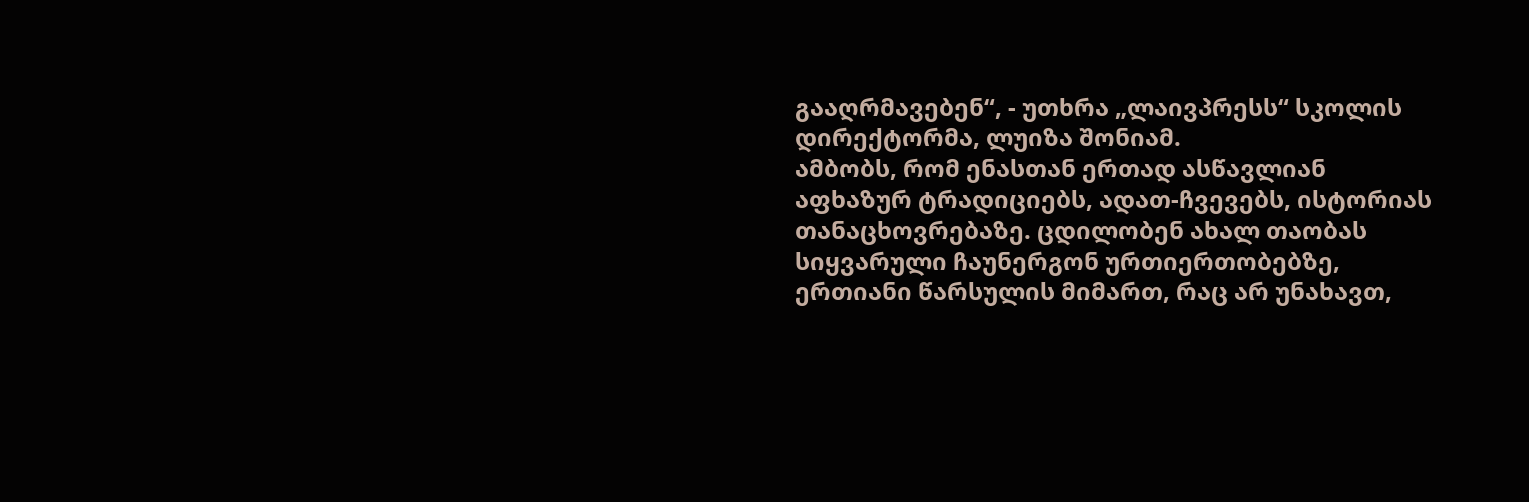გააღრმავებენ“, - უთხრა „ლაივპრესს“ სკოლის დირექტორმა, ლუიზა შონიამ.
ამბობს, რომ ენასთან ერთად ასწავლიან აფხაზურ ტრადიციებს, ადათ-ჩვევებს, ისტორიას თანაცხოვრებაზე. ცდილობენ ახალ თაობას სიყვარული ჩაუნერგონ ურთიერთობებზე, ერთიანი წარსულის მიმართ, რაც არ უნახავთ,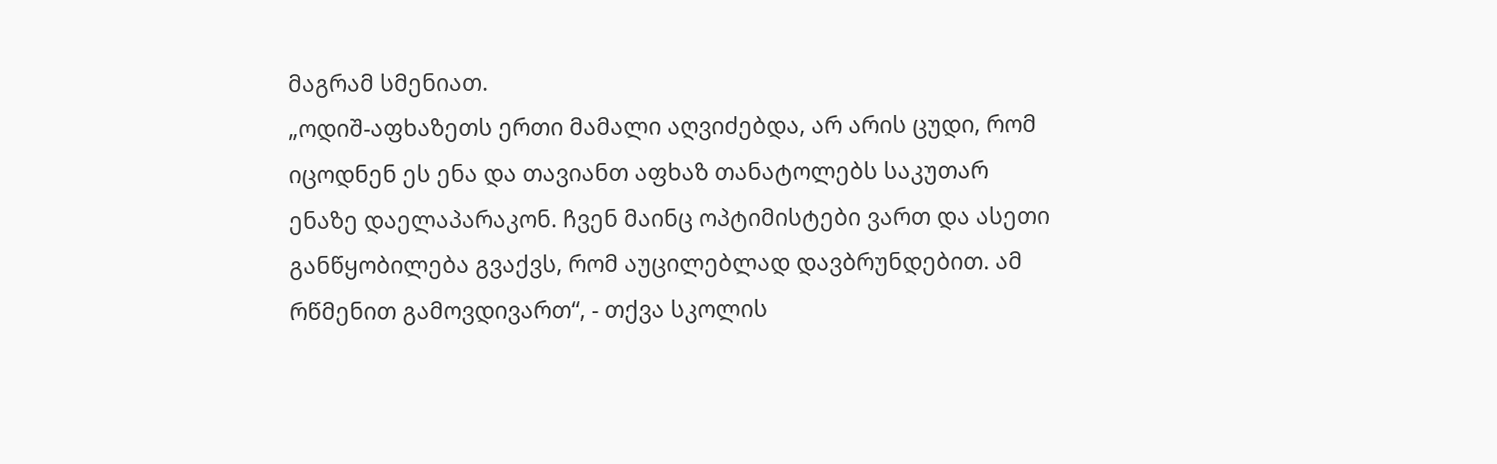მაგრამ სმენიათ.
„ოდიშ-აფხაზეთს ერთი მამალი აღვიძებდა, არ არის ცუდი, რომ იცოდნენ ეს ენა და თავიანთ აფხაზ თანატოლებს საკუთარ ენაზე დაელაპარაკონ. ჩვენ მაინც ოპტიმისტები ვართ და ასეთი განწყობილება გვაქვს, რომ აუცილებლად დავბრუნდებით. ამ რწმენით გამოვდივართ“, - თქვა სკოლის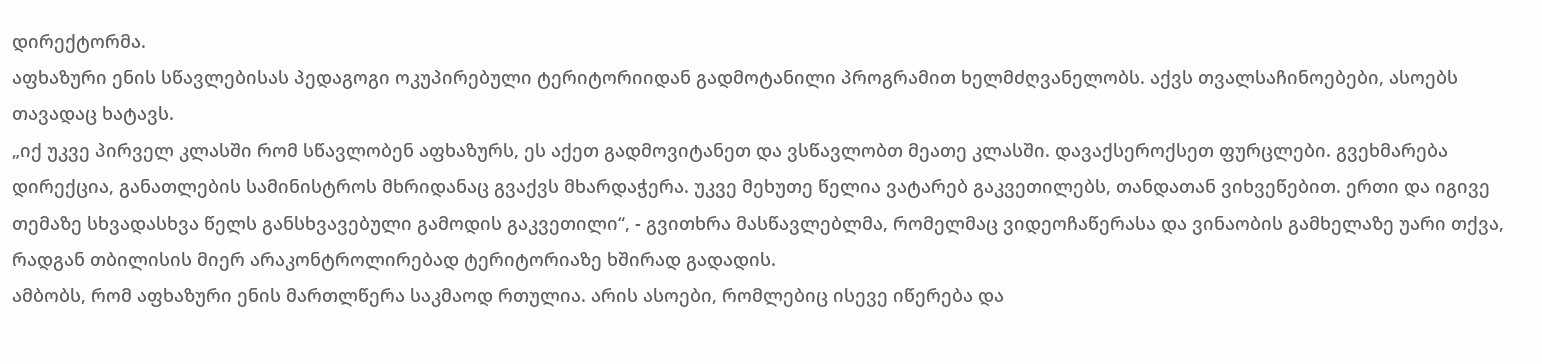დირექტორმა.
აფხაზური ენის სწავლებისას პედაგოგი ოკუპირებული ტერიტორიიდან გადმოტანილი პროგრამით ხელმძღვანელობს. აქვს თვალსაჩინოებები, ასოებს თავადაც ხატავს.
„იქ უკვე პირველ კლასში რომ სწავლობენ აფხაზურს, ეს აქეთ გადმოვიტანეთ და ვსწავლობთ მეათე კლასში. დავაქსეროქსეთ ფურცლები. გვეხმარება დირექცია, განათლების სამინისტროს მხრიდანაც გვაქვს მხარდაჭერა. უკვე მეხუთე წელია ვატარებ გაკვეთილებს, თანდათან ვიხვეწებით. ერთი და იგივე თემაზე სხვადასხვა წელს განსხვავებული გამოდის გაკვეთილი“, - გვითხრა მასწავლებლმა, რომელმაც ვიდეოჩაწერასა და ვინაობის გამხელაზე უარი თქვა, რადგან თბილისის მიერ არაკონტროლირებად ტერიტორიაზე ხშირად გადადის.
ამბობს, რომ აფხაზური ენის მართლწერა საკმაოდ რთულია. არის ასოები, რომლებიც ისევე იწერება და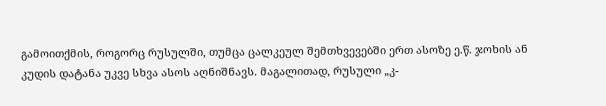გამოითქმის, როგორც რუსულში, თუმცა ცალკეულ შემთხვევებში ერთ ასოზე ე.წ. ჯოხის ან კუდის დატანა უკვე სხვა ასოს აღნიშნავს. მაგალითად, რუსული „კ-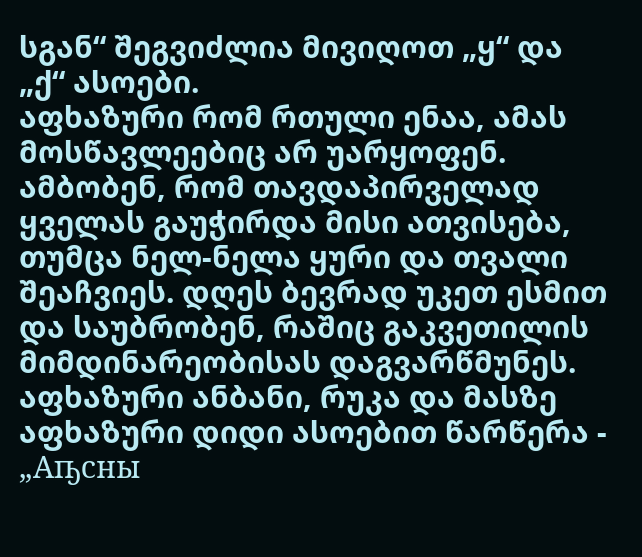სგან“ შეგვიძლია მივიღოთ „ყ“ და „ქ“ ასოები.
აფხაზური რომ რთული ენაა, ამას მოსწავლეებიც არ უარყოფენ. ამბობენ, რომ თავდაპირველად ყველას გაუჭირდა მისი ათვისება, თუმცა ნელ-ნელა ყური და თვალი შეაჩვიეს. დღეს ბევრად უკეთ ესმით და საუბრობენ, რაშიც გაკვეთილის მიმდინარეობისას დაგვარწმუნეს.
აფხაზური ანბანი, რუკა და მასზე აფხაზური დიდი ასოებით წარწერა - „Аҧсны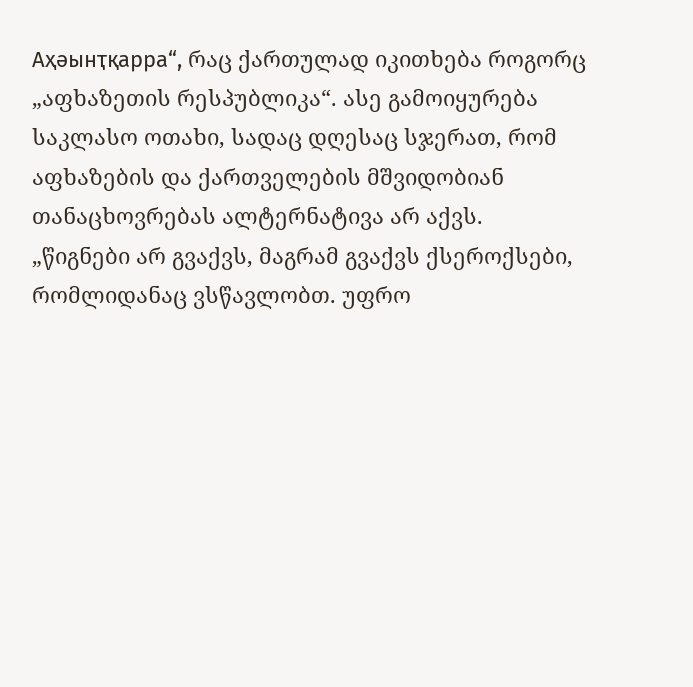Аҳәынҭқарра“, რაც ქართულად იკითხება როგორც „აფხაზეთის რესპუბლიკა“. ასე გამოიყურება საკლასო ოთახი, სადაც დღესაც სჯერათ, რომ აფხაზების და ქართველების მშვიდობიან თანაცხოვრებას ალტერნატივა არ აქვს.
„წიგნები არ გვაქვს, მაგრამ გვაქვს ქსეროქსები, რომლიდანაც ვსწავლობთ. უფრო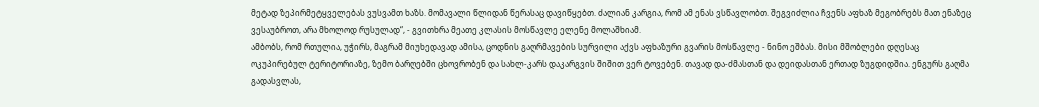მეტად ზეპირმეტყველებას ვუსვამთ ხაზს. მომავალი წლიდან წერასაც დავიწყებთ. ძალიან კარგია, რომ ამ ენას ვსწავლობთ. შეგვიძლია ჩვენს აფხაზ მეგობრებს მათ ენაზეც ვესაუბროთ, არა მხოლოდ რუსულად“, - გვითხრა მეათე კლასის მოსწავლე ელენე მოლაშხიამ.
ამბობს, რომ რთულია, უჭირს, მაგრამ მიუხედავად ამისა, ცოდნის გაღრმავების სურვილი აქვს აფხაზური გვარის მოსწავლე - ნინო ეშბას. მისი მშობლები დღესაც ოკუპირებულ ტერიტორიაზე, ზემო ბარღებში ცხოვრობენ და სახლ-კარს დაკარგვის შიშით ვერ ტოვებენ. თავად და-ძმასთან და დეიდასთან ერთად ზუგდიდშია. ენგურს გაღმა გადასვლას,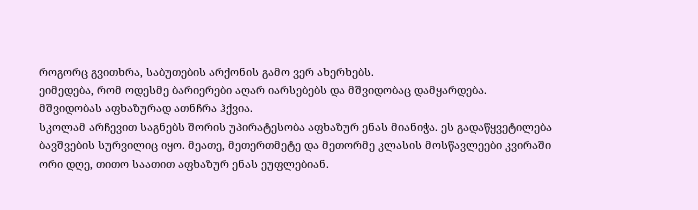როგორც გვითხრა, საბუთების არქონის გამო ვერ ახერხებს.
ეიმედება, რომ ოდესმე ბარიერები აღარ იარსებებს და მშვიდობაც დამყარდება.
მშვიდობას აფხაზურად ათნჩრა ჰქვია.
სკოლამ არჩევით საგნებს შორის უპირატესობა აფხაზურ ენას მიანიჭა. ეს გადაწყვეტილება ბავშვების სურვილიც იყო. მეათე, მეთერთმეტე და მეთორმე კლასის მოსწავლეები კვირაში ორი დღე, თითო საათით აფხაზურ ენას ეუფლებიან.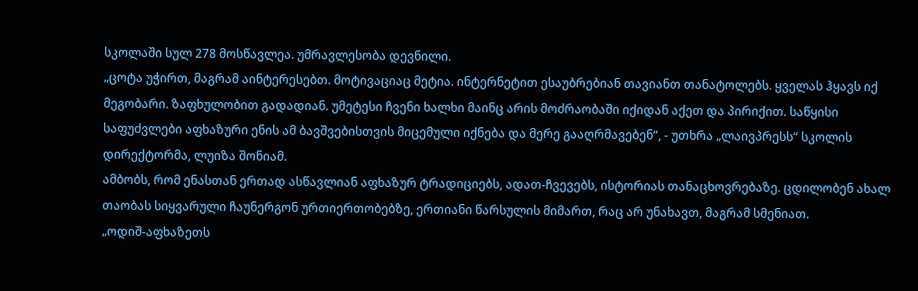სკოლაში სულ 278 მოსწავლეა. უმრავლესობა დევნილი.
„ცოტა უჭირთ, მაგრამ აინტერესებთ. მოტივაციაც მეტია. ინტერნეტით ესაუბრებიან თავიანთ თანატოლებს. ყველას ჰყავს იქ მეგობარი. ზაფხულობით გადადიან. უმეტესი ჩვენი ხალხი მაინც არის მოძრაობაში იქიდან აქეთ და პირიქით. საწყისი საფუძვლები აფხაზური ენის ამ ბავშვებისთვის მიცემული იქნება და მერე გააღრმავებენ“, - უთხრა „ლაივპრესს“ სკოლის დირექტორმა, ლუიზა შონიამ.
ამბობს, რომ ენასთან ერთად ასწავლიან აფხაზურ ტრადიციებს, ადათ-ჩვევებს, ისტორიას თანაცხოვრებაზე. ცდილობენ ახალ თაობას სიყვარული ჩაუნერგონ ურთიერთობებზე, ერთიანი წარსულის მიმართ, რაც არ უნახავთ, მაგრამ სმენიათ.
„ოდიშ-აფხაზეთს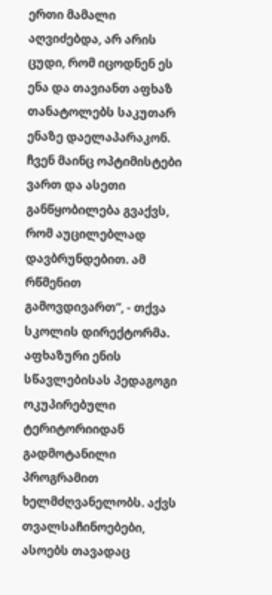ერთი მამალი აღვიძებდა, არ არის ცუდი, რომ იცოდნენ ეს ენა და თავიანთ აფხაზ თანატოლებს საკუთარ ენაზე დაელაპარაკონ. ჩვენ მაინც ოპტიმისტები ვართ და ასეთი განწყობილება გვაქვს, რომ აუცილებლად დავბრუნდებით. ამ რწმენით გამოვდივართ“, - თქვა სკოლის დირექტორმა.
აფხაზური ენის სწავლებისას პედაგოგი ოკუპირებული ტერიტორიიდან გადმოტანილი პროგრამით ხელმძღვანელობს. აქვს თვალსაჩინოებები, ასოებს თავადაც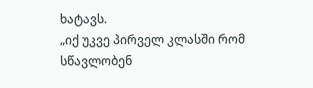ხატავს.
„იქ უკვე პირველ კლასში რომ სწავლობენ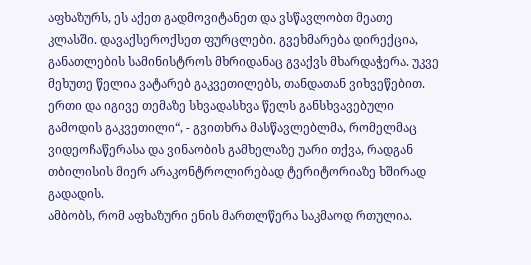აფხაზურს, ეს აქეთ გადმოვიტანეთ და ვსწავლობთ მეათე კლასში. დავაქსეროქსეთ ფურცლები. გვეხმარება დირექცია, განათლების სამინისტროს მხრიდანაც გვაქვს მხარდაჭერა. უკვე მეხუთე წელია ვატარებ გაკვეთილებს, თანდათან ვიხვეწებით. ერთი და იგივე თემაზე სხვადასხვა წელს განსხვავებული გამოდის გაკვეთილი“, - გვითხრა მასწავლებლმა, რომელმაც ვიდეოჩაწერასა და ვინაობის გამხელაზე უარი თქვა, რადგან თბილისის მიერ არაკონტროლირებად ტერიტორიაზე ხშირად გადადის.
ამბობს, რომ აფხაზური ენის მართლწერა საკმაოდ რთულია.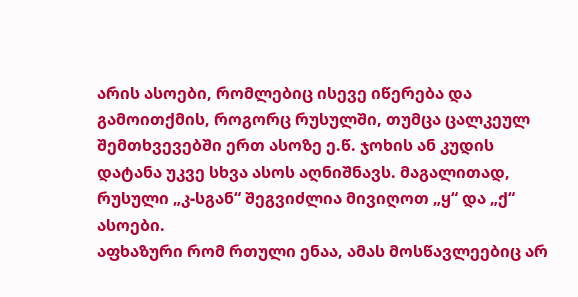არის ასოები, რომლებიც ისევე იწერება და გამოითქმის, როგორც რუსულში, თუმცა ცალკეულ შემთხვევებში ერთ ასოზე ე.წ. ჯოხის ან კუდის დატანა უკვე სხვა ასოს აღნიშნავს. მაგალითად, რუსული „კ-სგან“ შეგვიძლია მივიღოთ „ყ“ და „ქ“ ასოები.
აფხაზური რომ რთული ენაა, ამას მოსწავლეებიც არ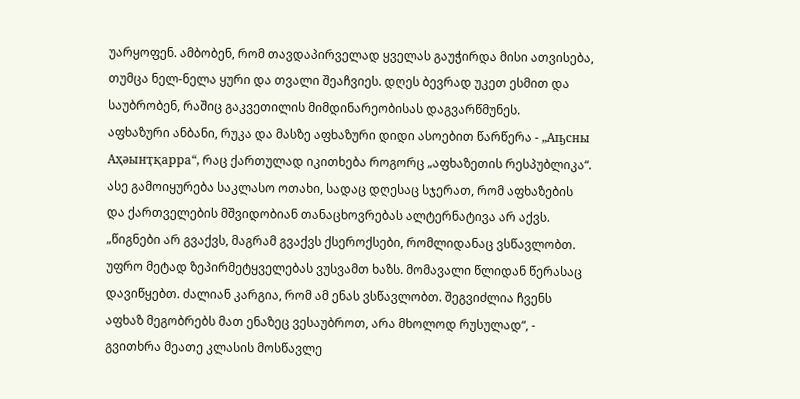უარყოფენ. ამბობენ, რომ თავდაპირველად ყველას გაუჭირდა მისი ათვისება, თუმცა ნელ-ნელა ყური და თვალი შეაჩვიეს. დღეს ბევრად უკეთ ესმით და საუბრობენ, რაშიც გაკვეთილის მიმდინარეობისას დაგვარწმუნეს.
აფხაზური ანბანი, რუკა და მასზე აფხაზური დიდი ასოებით წარწერა - „Аҧсны Аҳәынҭқарра“, რაც ქართულად იკითხება როგორც „აფხაზეთის რესპუბლიკა“. ასე გამოიყურება საკლასო ოთახი, სადაც დღესაც სჯერათ, რომ აფხაზების და ქართველების მშვიდობიან თანაცხოვრებას ალტერნატივა არ აქვს.
„წიგნები არ გვაქვს, მაგრამ გვაქვს ქსეროქსები, რომლიდანაც ვსწავლობთ. უფრო მეტად ზეპირმეტყველებას ვუსვამთ ხაზს. მომავალი წლიდან წერასაც დავიწყებთ. ძალიან კარგია, რომ ამ ენას ვსწავლობთ. შეგვიძლია ჩვენს აფხაზ მეგობრებს მათ ენაზეც ვესაუბროთ, არა მხოლოდ რუსულად“, - გვითხრა მეათე კლასის მოსწავლე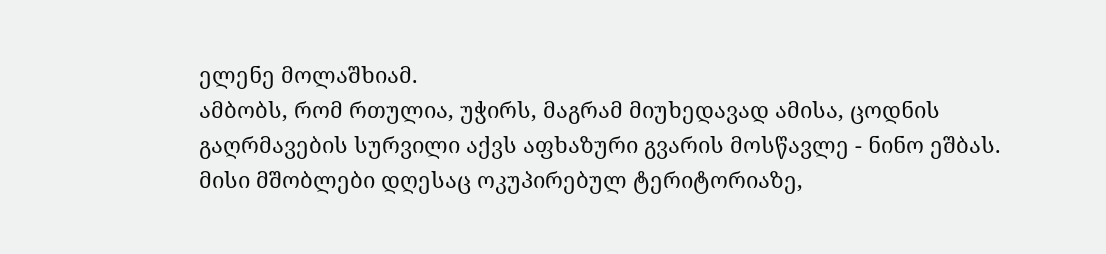ელენე მოლაშხიამ.
ამბობს, რომ რთულია, უჭირს, მაგრამ მიუხედავად ამისა, ცოდნის გაღრმავების სურვილი აქვს აფხაზური გვარის მოსწავლე - ნინო ეშბას. მისი მშობლები დღესაც ოკუპირებულ ტერიტორიაზე,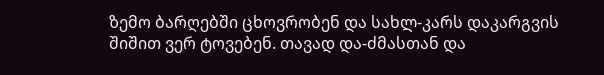ზემო ბარღებში ცხოვრობენ და სახლ-კარს დაკარგვის შიშით ვერ ტოვებენ. თავად და-ძმასთან და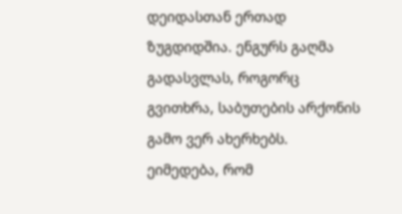დეიდასთან ერთად ზუგდიდშია. ენგურს გაღმა გადასვლას, როგორც გვითხრა, საბუთების არქონის გამო ვერ ახერხებს.
ეიმედება, რომ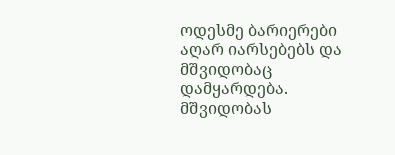ოდესმე ბარიერები აღარ იარსებებს და მშვიდობაც დამყარდება.
მშვიდობას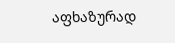აფხაზურად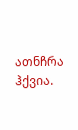ათნჩრა ჰქვია.